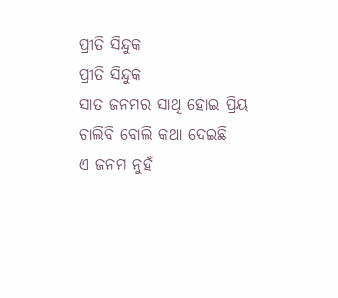ପ୍ରୀତି ସିନ୍ଦୁକ
ପ୍ରୀତି ସିନ୍ଦୁକ
ସାତ ଜନମର ସାଥି ହୋଇ ପ୍ରିୟ
ଚାଲିବି ବୋଲି କଥା ଦେଇଛି
ଏ ଜନମ ନୁହଁ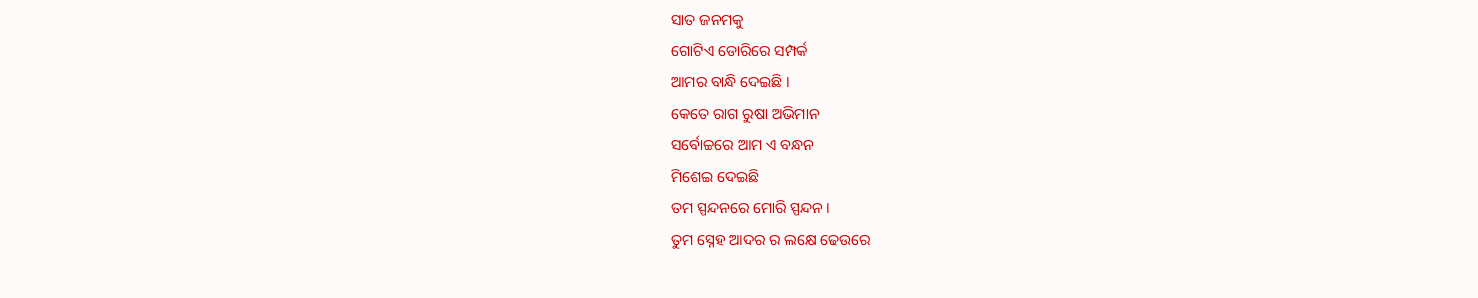ସାତ ଜନମକୁ
ଗୋଟିଏ ଡୋରିରେ ସମ୍ପର୍କ
ଆମର ବାନ୍ଧି ଦେଇଛି ।
କେତେ ରାଗ ରୁଷା ଅଭିମାନ
ସର୍ବୋଚ୍ଚରେ ଆମ ଏ ବନ୍ଧନ
ମିଶେଇ ଦେଇଛି
ତମ ସ୍ପନ୍ଦନରେ ମୋରି ସ୍ପନ୍ଦନ ।
ତୁମ ସ୍ନେହ ଆଦର ର ଲକ୍ଷେ ଢେଉରେ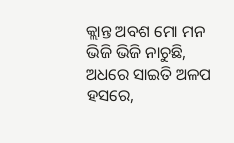କ୍ଲାନ୍ତ ଅବଶ ମୋ ମନ
ଭିଜି ଭିଜି ନାଚୁଛି,
ଅଧରେ ସାଇତି ଅଳପ ହସରେ,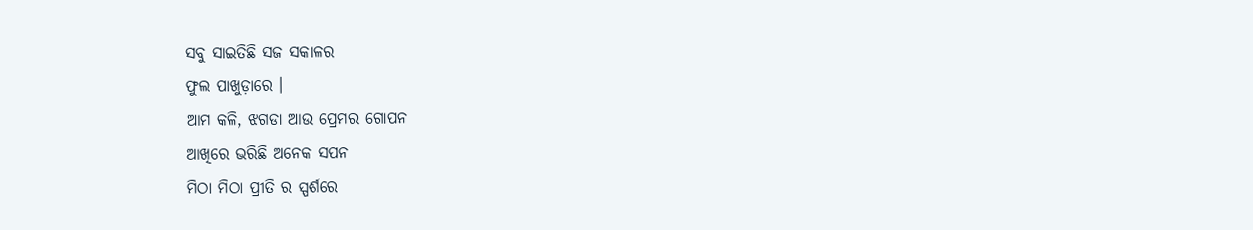ସବୁ ସାଇତିଛି ସଜ ସକାଳର
ଫୁଲ ପାଖୁଡ଼ାରେ ।
ଆମ କଳି, ଝଗଡା ଆଉ ପ୍ରେମର ଗୋପନ
ଆଖିରେ ଭରିଛି ଅନେକ ସପନ
ମିଠା ମିଠା ପ୍ରୀତି ର ସ୍ପର୍ଶରେ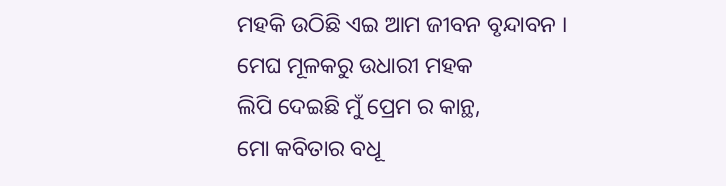ମହକି ଉଠିଛି ଏଇ ଆମ ଜୀବନ ବୃନ୍ଦାବନ ।
ମେଘ ମୂଳକରୁ ଉଧାରୀ ମହକ
ଲିପି ଦେଇଛି ମୁଁ ପ୍ରେମ ର କାନ୍ଥ,
ମୋ କବିତାର ବଧୂ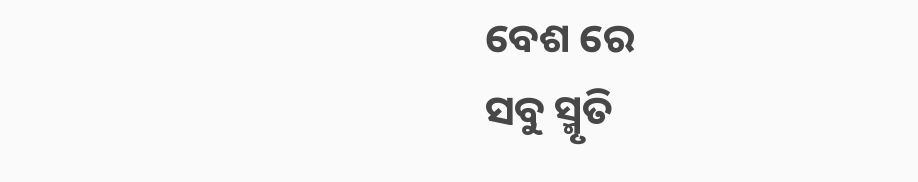ବେଶ ରେ
ସବୁ ସ୍ମୃତି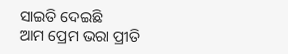ସାଇତି ଦେଇଛି
ଆମ ପ୍ରେମ ଭରା ପ୍ରୀତି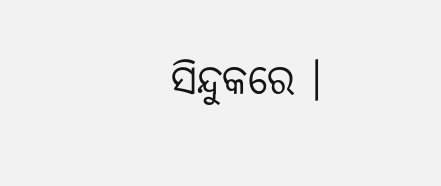ସିନ୍ଦୁକରେ ।